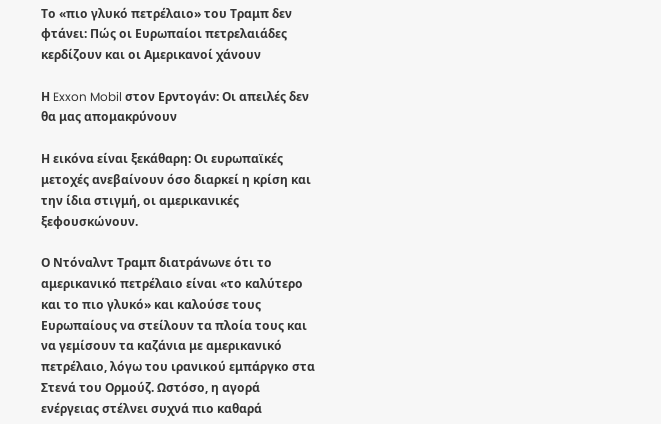Το «πιο γλυκό πετρέλαιο» του Τραμπ δεν φτάνει: Πώς οι Ευρωπαίοι πετρελαιάδες κερδίζουν και οι Αμερικανοί χάνουν

Η Exxon Mobil στον Ερντογάν: Οι απειλές δεν θα μας απομακρύνουν

Η εικόνα είναι ξεκάθαρη: Οι ευρωπαϊκές μετοχές ανεβαίνουν όσο διαρκεί η κρίση και την ίδια στιγμή, οι αμερικανικές ξεφουσκώνουν.

Ο Ντόναλντ Τραμπ διατράνωνε ότι το αμερικανικό πετρέλαιο είναι «το καλύτερο και το πιο γλυκό» και καλούσε τους Ευρωπαίους να στείλουν τα πλοία τους και να γεμίσουν τα καζάνια με αμερικανικό πετρέλαιο, λόγω του ιρανικού εμπάργκο στα Στενά του Ορμούζ. Ωστόσο, η αγορά ενέργειας στέλνει συχνά πιο καθαρά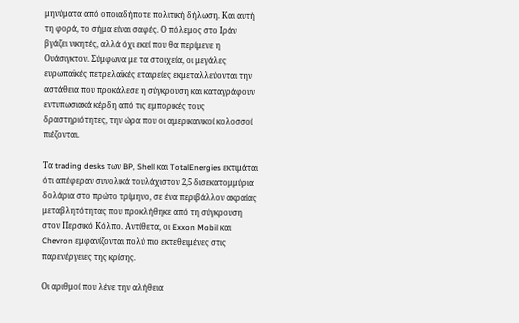μηνύματα από οποιαδήποτε πολιτική δήλωση. Και αυτή τη φορά, το σήμα είναι σαφές. Ο πόλεμος στο Ιράν βγάζει νικητές, αλλά όχι εκεί που θα περίμενε η Ουάσιγκτον. Σύμφωνα με τα στοιχεία, οι μεγάλες ευρωπαϊκές πετρελαϊκές εταιρείες εκμεταλλεύονται την αστάθεια που προκάλεσε η σύγκρουση και καταγράφουν εντυπωσιακά κέρδη από τις εμπορικές τους δραστηριότητες, την ώρα που οι αμερικανικοί κολοσσοί πιέζονται.

Τα trading desks των BP, Shell και TotalEnergies εκτιμάται ότι απέφεραν συνολικά τουλάχιστον 2,5 δισεκατομμύρια δολάρια στο πρώτο τρίμηνο, σε ένα περιβάλλον ακραίας μεταβλητότητας που προκλήθηκε από τη σύγκρουση στον Περσικό Κόλπο. Αντίθετα, οι Exxon Mobil και Chevron εμφανίζονται πολύ πιο εκτεθειμένες στις παρενέργειες της κρίσης.

Οι αριθμοί που λένε την αλήθεια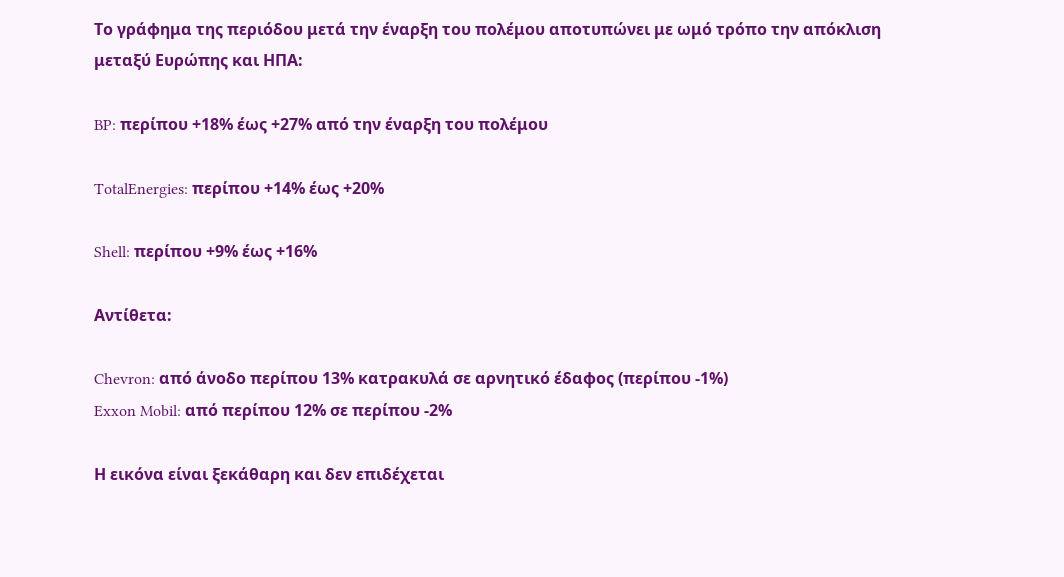Το γράφημα της περιόδου μετά την έναρξη του πολέμου αποτυπώνει με ωμό τρόπο την απόκλιση μεταξύ Ευρώπης και ΗΠΑ:

BP: περίπου +18% έως +27% από την έναρξη του πολέμου

TotalEnergies: περίπου +14% έως +20%

Shell: περίπου +9% έως +16%

Αντίθετα:

Chevron: από άνοδο περίπου 13% κατρακυλά σε αρνητικό έδαφος (περίπου -1%)
Exxon Mobil: από περίπου 12% σε περίπου -2%

Η εικόνα είναι ξεκάθαρη και δεν επιδέχεται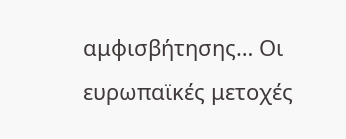αμφισβήτησης… Οι ευρωπαϊκές μετοχές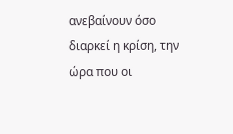ανεβαίνουν όσο διαρκεί η κρίση, την ώρα που οι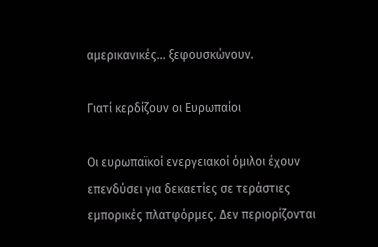αμερικανικές… ξεφουσκώνουν.

Γιατί κερδίζουν οι Ευρωπαίοι

Οι ευρωπαϊκοί ενεργειακοί όμιλοι έχουν επενδύσει για δεκαετίες σε τεράστιες εμπορικές πλατφόρμες. Δεν περιορίζονται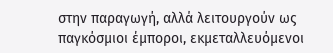στην παραγωγή, αλλά λειτουργούν ως παγκόσμιοι έμποροι, εκμεταλλευόμενοι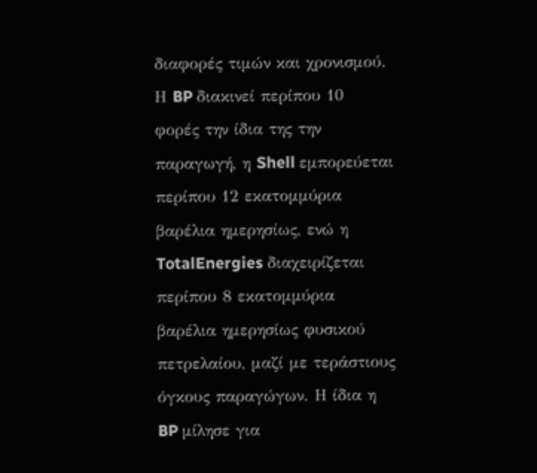διαφορές τιμών και χρονισμού. Η BP διακινεί περίπου 10 φορές την ίδια της την παραγωγή, η Shell εμπορεύεται περίπου 12 εκατομμύρια βαρέλια ημερησίως, ενώ η TotalEnergies διαχειρίζεται περίπου 8 εκατομμύρια βαρέλια ημερησίως φυσικού πετρελαίου, μαζί με τεράστιους όγκους παραγώγων. Η ίδια η BP μίλησε για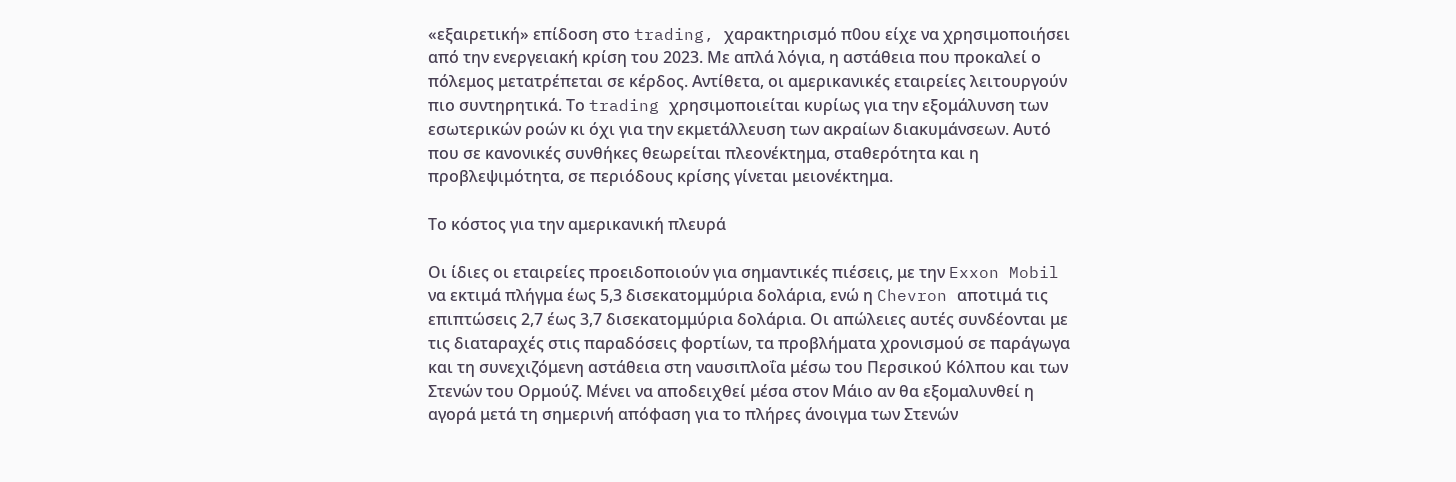«εξαιρετική» επίδοση στο trading, χαρακτηρισμό π0ου είχε να χρησιμοποιήσει από την ενεργειακή κρίση του 2023. Με απλά λόγια, η αστάθεια που προκαλεί ο πόλεμος μετατρέπεται σε κέρδος. Αντίθετα, οι αμερικανικές εταιρείες λειτουργούν πιο συντηρητικά. Το trading χρησιμοποιείται κυρίως για την εξομάλυνση των εσωτερικών ροών κι όχι για την εκμετάλλευση των ακραίων διακυμάνσεων. Αυτό που σε κανονικές συνθήκες θεωρείται πλεονέκτημα, σταθερότητα και η προβλεψιμότητα, σε περιόδους κρίσης γίνεται μειονέκτημα.

Το κόστος για την αμερικανική πλευρά

Οι ίδιες οι εταιρείες προειδοποιούν για σημαντικές πιέσεις, με την Exxon Mobil να εκτιμά πλήγμα έως 5,3 δισεκατομμύρια δολάρια, ενώ η Chevron αποτιμά τις επιπτώσεις 2,7 έως 3,7 δισεκατομμύρια δολάρια. Οι απώλειες αυτές συνδέονται με τις διαταραχές στις παραδόσεις φορτίων, τα προβλήματα χρονισμού σε παράγωγα και τη συνεχιζόμενη αστάθεια στη ναυσιπλοΐα μέσω του Περσικού Κόλπου και των Στενών του Ορμούζ. Μένει να αποδειχθεί μέσα στον Μάιο αν θα εξομαλυνθεί η αγορά μετά τη σημερινή απόφαση για το πλήρες άνοιγμα των Στενών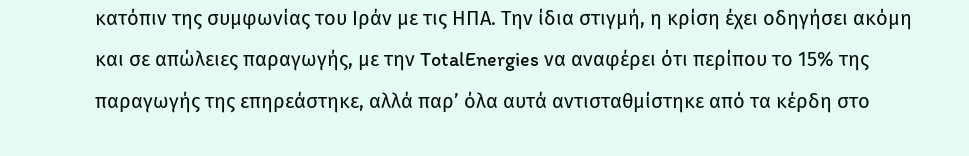κατόπιν της συμφωνίας του Ιράν με τις ΗΠΑ. Την ίδια στιγμή, η κρίση έχει οδηγήσει ακόμη και σε απώλειες παραγωγής, με την TotalEnergies να αναφέρει ότι περίπου το 15% της παραγωγής της επηρεάστηκε, αλλά παρ’ όλα αυτά αντισταθμίστηκε από τα κέρδη στο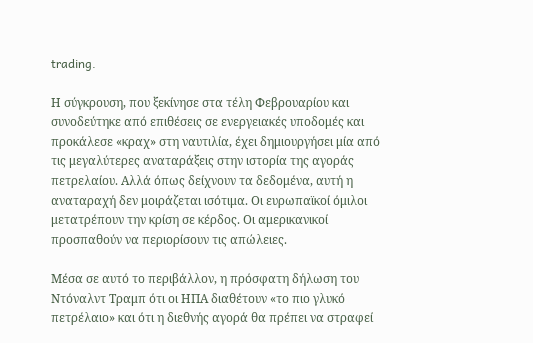trading.

Η σύγκρουση, που ξεκίνησε στα τέλη Φεβρουαρίου και συνοδεύτηκε από επιθέσεις σε ενεργειακές υποδομές και προκάλεσε «κραχ» στη ναυτιλία, έχει δημιουργήσει μία από τις μεγαλύτερες αναταράξεις στην ιστορία της αγοράς πετρελαίου. Αλλά όπως δείχνουν τα δεδομένα, αυτή η αναταραχή δεν μοιράζεται ισότιμα. Οι ευρωπαϊκοί όμιλοι μετατρέπουν την κρίση σε κέρδος. Οι αμερικανικοί προσπαθούν να περιορίσουν τις απώλειες.

Μέσα σε αυτό το περιβάλλον, η πρόσφατη δήλωση του Ντόναλντ Τραμπ ότι οι ΗΠΑ διαθέτουν «το πιο γλυκό πετρέλαιο» και ότι η διεθνής αγορά θα πρέπει να στραφεί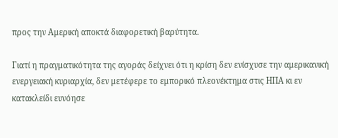προς την Αμερική αποκτά διαφορετική βαρύτητα.

Γιατί η πραγματικότητα της αγοράς δείχνει ότι η κρίση δεν ενίσχυσε την αμερικανική ενεργειακή κυριαρχία, δεν μετέφερε το εμπορικό πλεονέκτημα στις ΗΠΑ κι εν κατακλείδι ευνόησε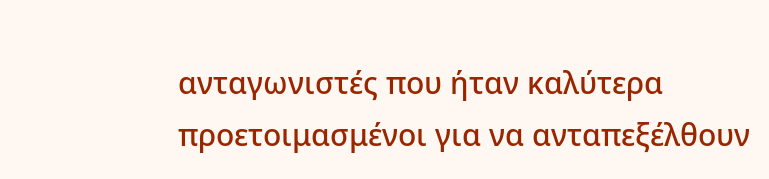ανταγωνιστές που ήταν καλύτερα προετοιμασμένοι για να ανταπεξέλθουν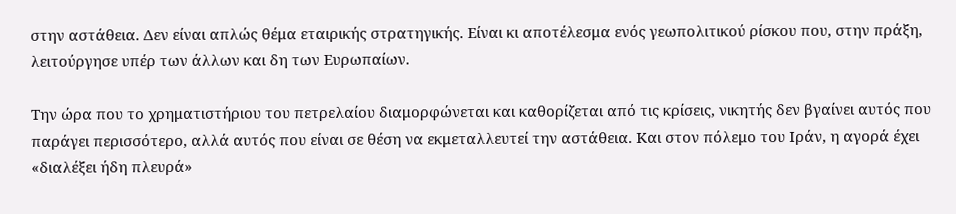στην αστάθεια. Δεν είναι απλώς θέμα εταιρικής στρατηγικής. Είναι κι αποτέλεσμα ενός γεωπολιτικού ρίσκου που, στην πράξη, λειτούργησε υπέρ των άλλων και δη των Ευρωπαίων.

Την ώρα που το χρηματιστήριου του πετρελαίου διαμορφώνεται και καθορίζεται από τις κρίσεις, νικητής δεν βγαίνει αυτός που παράγει περισσότερο, αλλά αυτός που είναι σε θέση να εκμεταλλευτεί την αστάθεια. Και στον πόλεμο του Ιράν, η αγορά έχει «διαλέξει ήδη πλευρά»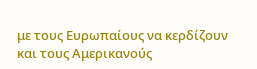με τους Ευρωπαίους να κερδίζουν και τους Αμερικανούς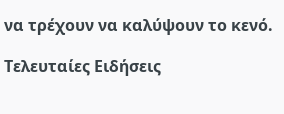να τρέχουν να καλύψουν το κενό.

Τελευταίες Ειδήσεις